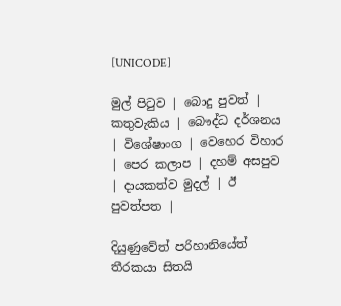[UNICODE]

මුල් පිටුව | බොදු පුවත් | කතුවැකිය | බෞද්ධ දර්ශනය | විශේෂාංග | වෙහෙර විහාර | පෙර කලාප | දහම් අසපුව | දායකත්ව මුදල් | ඊ පුවත්පත |

දියුණුවේත් පරිහානියේත් තීරකයා සිතයි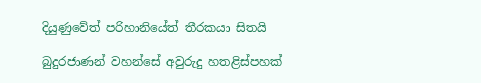දියුණුවේත් පරිහානියේත් තීරකයා සිතයි

බුදුරජාණන් වහන්සේ අවුරුදු හතළිස්පහක්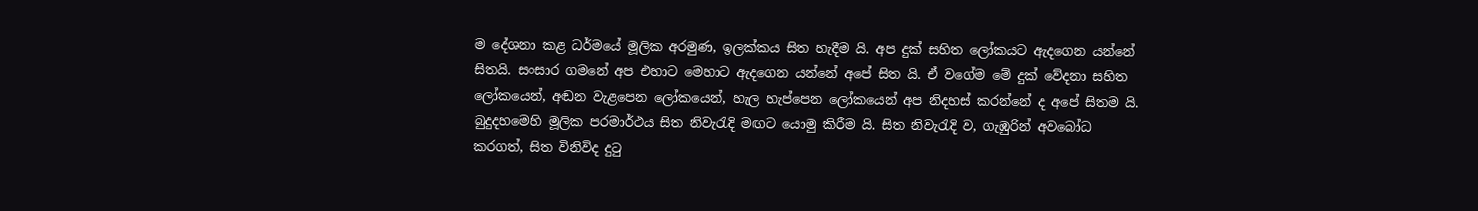ම දේශනා කළ ධර්මයේ මූලික අරමුණ, ඉලක්කය සිත හැදීම යි. අප දුක් සහිත ලෝකයට ඇදගෙන යන්නේ සිතයි. සංසාර ගමනේ අප එහාට මෙහාට ඇදගෙන යන්නේ අපේ සිත යි. ඒ වගේම මේ දුක් වේදනා සහිත ලෝකයෙන්, අඬන වැළපෙන ලෝකයෙන්, හැල හැප්පෙන ලෝකයෙන් අප නිදහස් කරන්නේ ද අපේ සිතම යි. බුදුදහමෙහි මූලික පරමාර්ථය සිත නිවැරැදි මඟට යොමු කිරීම යි. සිත නිවැරැදි ව, ගැඹුරින් අවබෝධ කරගත්, සිත විනිවිද දුටු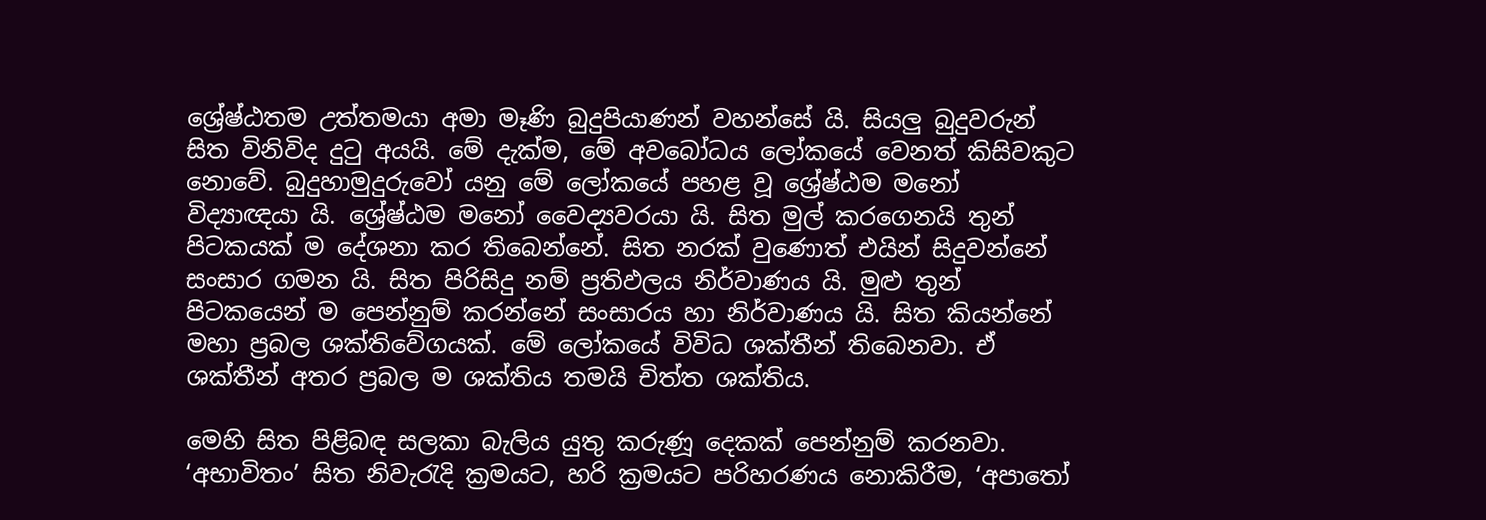ශ්‍රේෂ්ඨතම උත්තමයා අමා මෑණි බුදුපියාණන් වහන්සේ යි. සියලු බුදුවරුන් සිත විනිවිද දුටු අයයි. මේ දැක්ම, මේ අවබෝධය ලෝකයේ වෙනත් කිසිවකුට නොවේ. බුදුහාමුදුරුවෝ යනු මේ ලෝකයේ පහළ වූ ශ්‍රේෂ්ඨම මනෝ විද්‍යාඥයා යි. ශ්‍රේෂ්ඨම මනෝ වෛද්‍යවරයා යි. සිත මුල් කරගෙනයි තුන් පිටකයක් ම දේශනා කර තිබෙන්නේ. සිත නරක් වුණොත් එයින් සිදුවන්නේ සංසාර ගමන යි. සිත පිරිසිදු නම් ප්‍රතිඵලය නිර්වාණය යි. මුළු තුන් පිටකයෙන් ම පෙන්නුම් කරන්නේ සංසාරය හා නිර්වාණය යි. සිත කියන්නේ මහා ප්‍රබල ශක්තිවේගයක්. මේ ලෝකයේ විවිධ ශක්තීන් තිබෙනවා. ඒ ශක්තීන් අතර ප්‍රබල ම ශක්තිය තමයි චිත්ත ශක්තිය.

මෙහි සිත පිළිබඳ සලකා බැලිය යුතු කරුණූ දෙකක් පෙන්නුම් කරනවා. ‘අභාවිතං’ සිත නිවැරැදි ක්‍රමයට, හරි ක්‍රමයට පරිහරණය නොකිරීම, ‘අපාතෝ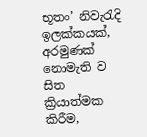භූතං’ නිවැරැදි ඉලක්කයක්, අරමුණක් නොමැති ව සිත ක්‍රියාත්මක කිරීම,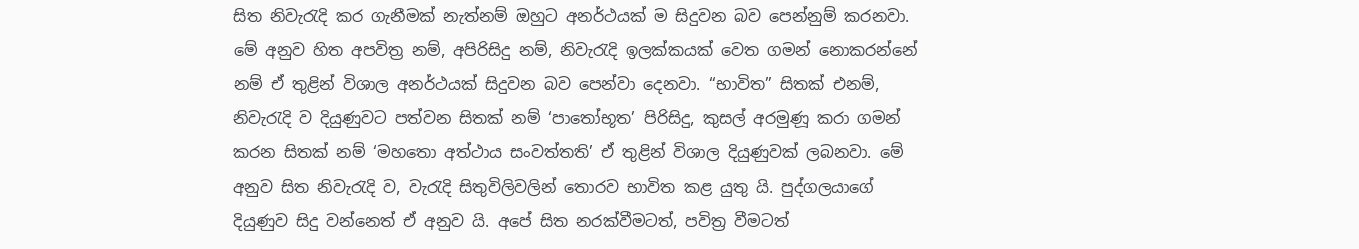සිත නිවැරැදි කර ගැනීමක් නැත්නම් ඔහුට අනර්ථයක් ම සිදුවන බව පෙන්නුම් කරනවා. මේ අනුව හිත අපවිත්‍ර නම්, අපිරිසිදු නම්, නිවැරැදි ඉලක්කයක් වෙත ගමන් නොකරන්නේ නම් ඒ තුළින් විශාල අනර්ථයක් සිදුවන බව පෙන්වා දෙනවා. “භාවිත” සිතක් එනම්, නිවැරැදි ව දියුණුවට පත්වන සිතක් නම් ‘පාතෝභූත’ පිරිසිදු, කුසල් අරමුණූ කරා ගමන් කරන සිතක් නම් ‘මහතො අත්ථාය සංවත්තති’ ඒ තුළින් විශාල දියුණුවක් ලබනවා. මේ අනුව සිත නිවැරැදි ව, වැරැදි සිතුවිලිවලින් තොරව භාවිත කළ යුතු යි. පුද්ගලයාගේ දියුණුව සිදු වන්නෙත් ඒ අනුව යි. අපේ සිත නරක්වීමටත්, පවිත්‍ර වීමටත්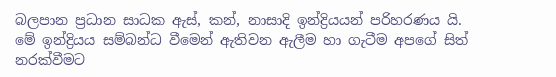බලපාන ප්‍රධාන සාධක ඇස්, කන්, නාසාදි ඉන්ද්‍රියයන් පරිහරණය යි. මේ ඉන්ද්‍රියය සම්බන්ධ වීමෙන් ඇතිවන ඇලීම හා ගැටීම අපගේ සිත් නරක්වීමට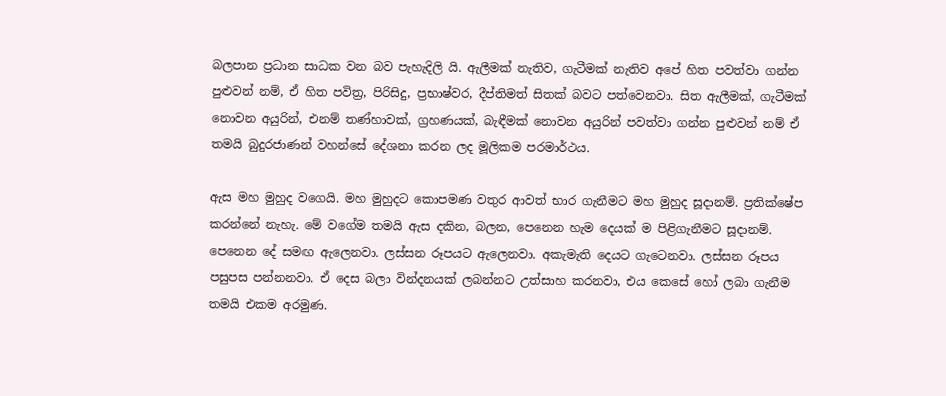බලපාන ප්‍රධාන සාධක වන බව පැහැදිලි යි. ඇලීමක් නැතිව, ගැටීමක් නැතිව අපේ හිත පවත්වා ගන්න පුළුවන් නම්, ඒ හිත පවිත්‍ර, පිරිසිදු, ප්‍රභාෂ්වර, දීප්තිමත් සිතක් බවට පත්වෙනවා. සිත ඇලීමක්, ගැටීමක් නොවන අයුරින්, එනම් තණ්හාවක්, ග්‍රහණයක්, බැඳීමක් නොවන අයුරින් පවත්වා ගන්න පුළුවන් නම් ඒ තමයි බුදුරජාණන් වහන්සේ දේශනා කරන ලද මූලිකම පරමාර්ථය.

ඇස මහ මුහුද වගෙයි. මහ මුහුදට කොපමණ වතුර ආවත් භාර ගැනීමට මහ මුහුද සූදානම්. ප්‍රතික්ෂේප කරන්නේ නැහැ. මේ වගේම තමයි ඇස දකින, බලන, පෙනෙන හැම දෙයක් ම පිළිගැනීමට සූදානම්. පෙනෙන දේ සමඟ ඇලෙනවා. ලස්සන රූපයට ඇලෙනවා. අකැමැති දෙයට ගැටෙනවා. ලස්සන රූපය පසුපස පන්නනවා. ඒ දෙස බලා වින්දනයක් ලබන්නට උත්සාහ කරනවා, එය කෙසේ හෝ ලබා ගැනීම තමයි එකම අරමුණ.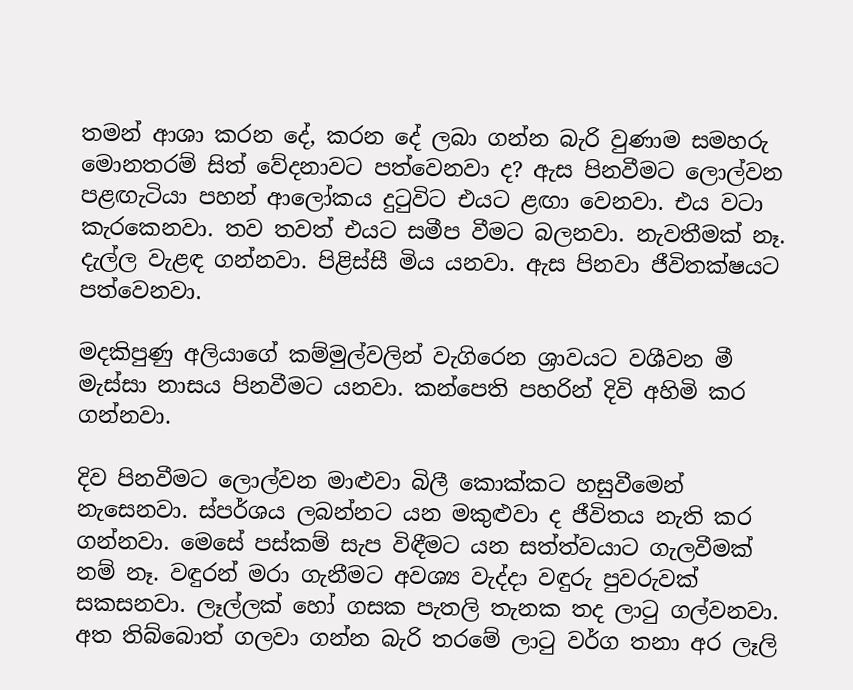තමන් ආශා කරන දේ, කරන දේ ලබා ගන්න බැරි වුණාම සමහරු මොනතරම් සිත් වේදනාවට පත්වෙනවා ද? ඇස පිනවීමට ලොල්වන පළඟැටියා පහන් ආලෝකය දුටුවිට එයට ළඟා වෙනවා. එය වටා කැරකෙනවා. තව තවත් එයට සමීප වීමට බලනවා. නැවතීමක් නෑ. දැල්ල වැළඳ ගන්නවා. පිළිස්සී මිය යනවා. ඇස පිනවා ජීවිතක්ෂයට පත්වෙනවා.

මදකිපුණු අලියාගේ කම්මුල්වලින් වැගිරෙන ශ්‍රාවයට වශීවන මී මැස්සා නාසය පිනවීමට යනවා. කන්පෙති පහරින් දිවි අහිමි කර ගන්නවා.

දිව පිනවීමට ලොල්වන මාළුවා බිලී කොක්කට හසුවීමෙන් නැසෙනවා. ස්පර්ශය ලබන්නට යන මකුළුවා ද ජීවිතය නැති කර ගන්නවා. මෙසේ පස්කම් සැප විඳීමට යන සත්ත්වයාට ගැලවීමක් නම් නෑ. වඳුරන් මරා ගැනීමට අවශ්‍ය වැද්දා වඳුරු පුවරුවක් සකසනවා. ලෑල්ලක් හෝ ගසක පැතලි තැනක තද ලාටු ගල්වනවා. අත තිබ්බොත් ගලවා ගන්න බැරි තරමේ ලාටු වර්ග තනා අර ලෑලි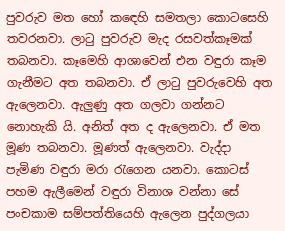පුවරුව මත හෝ කඳෙහි සමතලා කොටසෙහි තවරනවා. ලාටු පුවරුව මැද රසවත්කෑමක් තබනවා. කෑමෙහි ආශාවෙන් එන වඳුරා කෑම ගැනීමට අත තබනවා. ඒ ලාටු පුවරුවෙහි අත ඇලෙනවා. ඇලුණු අත ගලවා ගන්නට නොහැකි යි. අනිත් අත ද ඇලෙනවා. ඒ මත මූණ තබනවා. මූණත් ඇලෙනවා. වැද්දා පැමිණ වඳුරා මරා රැගෙන යනවා. කොටස් පහම ඇලීමෙන් වඳුරා විනාශ වන්නා සේ පංචකාම සම්පත්තියෙහි ඇලෙන පුද්ගලයා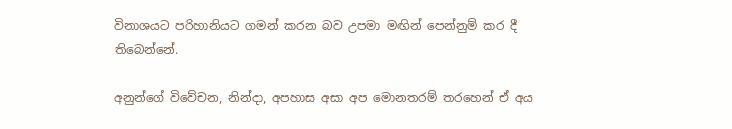විනාශයට පරිහානියට ගමන් කරන බව උපමා මඟින් පෙන්නුම් කර දී තිබෙන්නේ.

අනුන්ගේ විවේචන, නින්දා, අපහාස අසා අප මොනතරම් තරහෙන් ඒ අය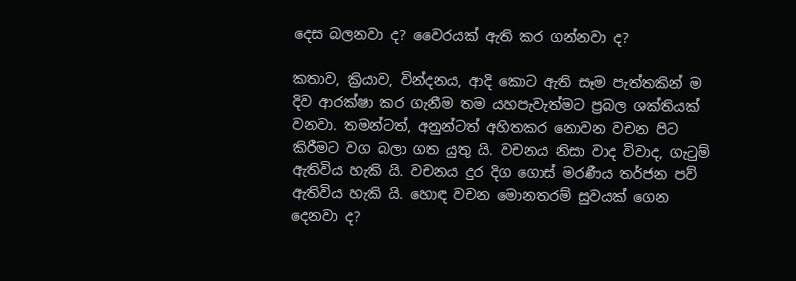දෙස බලනවා ද? වෛරයක් ඇති කර ගන්නවා ද?

කතාව, ක්‍රියාව, වින්දනය, ආදි කොට ඇති සෑම පැත්තකින් ම දිව ආරක්ෂා කර ගැනීම තම යහපැවැත්මට ප්‍රබල ශක්තියක් වනවා. තමන්ටත්, අනුන්ටත් අහිතකර නොවන වචන පිට කිරීමට වග බලා ගත යුතු යි. වචනය නිසා වාද විවාද, ගැටුම් ඇතිවිය හැකි යි. වචනය දුර දිග ගොස් මරණීය තර්ජන පව් ඇතිවිය හැකි යි. හොඳ වචන මොනතරම් සුවයක් ගෙන දෙනවා ද?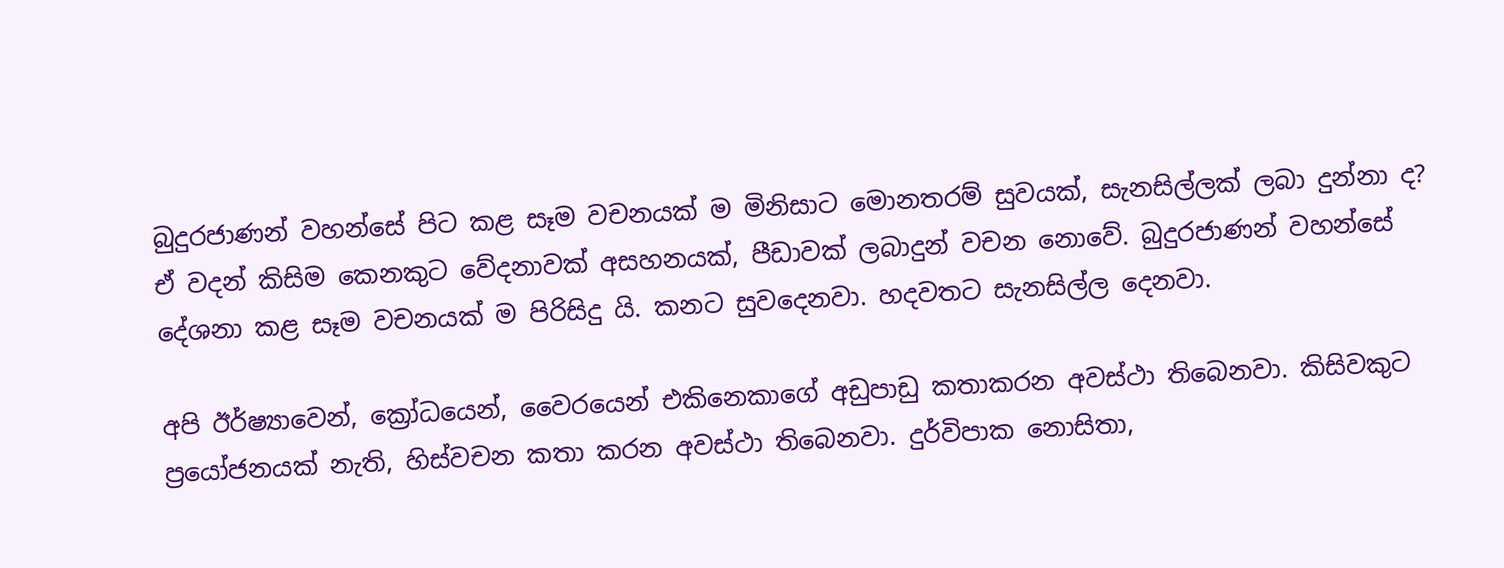බුදුරජාණන් වහන්සේ පිට කළ සෑම වචනයක් ම මිනිසාට මොනතරම් සුවයක්, සැනසිල්ලක් ලබා දුන්නා ද? ඒ වදන් කිසිම කෙනකුට වේදනාවක් අසහනයක්, පීඩාවක් ලබාදුන් වචන නොවේ. බුදුරජාණන් වහන්සේ දේශනා කළ සෑම වචනයක් ම පිරිසිදු යි. කනට සුවදෙනවා. හදවතට සැනසිල්ල දෙනවා.

අපි ඊර්ෂ්‍යාවෙන්, ක්‍රෝධයෙන්, වෛරයෙන් එකිනෙකාගේ අඩුපාඩු කතාකරන අවස්ථා තිබෙනවා. කිසිවකුට ප්‍රයෝජනයක් නැති, හිස්වචන කතා කරන අවස්ථා තිබෙනවා. දුර්විපාක නොසිතා,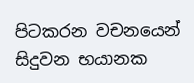පිටකරන වචනයෙන් සිදුවන භයානක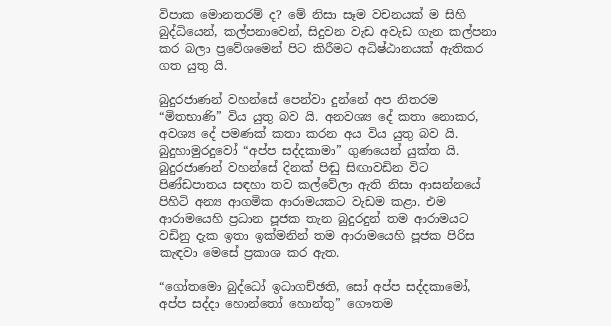විපාක මොනතරම් ද? මේ නිසා සෑම වචනයක් ම සිහි බුද්ධියෙන්, කල්පනාවෙන්, සිදුවන වැඩ අවැඩ ගැන කල්පනා කර බලා ප්‍රවේශමෙන් පිට කිරීමට අධිෂ්ඨානයක් ඇතිකර ගත යුතු යි.

බුදුරජාණන් වහන්සේ පෙන්වා දුන්නේ අප නිතරම “මිතභාණි” විය යුතු බව යි. අනවශ්‍ය දේ කතා නොකර, අවශ්‍ය දේ පමණක් කතා කරන අය විය යුතු බව යි. බුදුහාමුරදුවෝ “අප්ප සද්දකාමා” ගුණයෙන් යුක්ත යි. බුදුරජාණන් වහන්සේ දිනක් පිඬු සිඟාවඩින විට පිණ්ඩපාතය සඳහා තව කල්වේලා ඇති නිසා ආසන්නයේ පිහිටි අන්‍ය ආගමික ආරාමයකට වැඩම කළා. එම ආරාමයෙහි ප්‍රධාන පූජක තැන බුදුරදුන් තම ආරාමයට වඩිනු දැක ඉතා ඉක්මනින් තම ආරාමයෙහි පූජක පිරිස කැඳවා මෙසේ ප්‍රකාශ කර ඇත.

“ගෝතමො බුද්ධෝ ඉධාගච්ඡති, සෝ අප්ප සද්දකාමෝ, අප්ප සද්දා හොන්තෝ හොන්තු” ගෞතම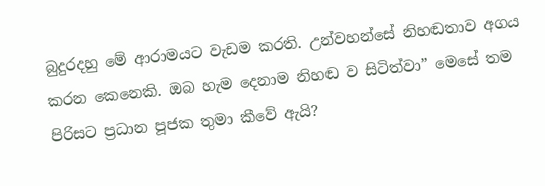බුදුරදහු මේ ආරාමයට වැඩම කරති. උන්වහන්සේ නිහඬතාව අගය කරන කෙනෙකි. ඔබ හැම දෙනාම නිහඬ ව සිටිත්වා” මෙසේ තම පිරිසට ප්‍රධාන පූජක තුමා කීවේ ඇයි?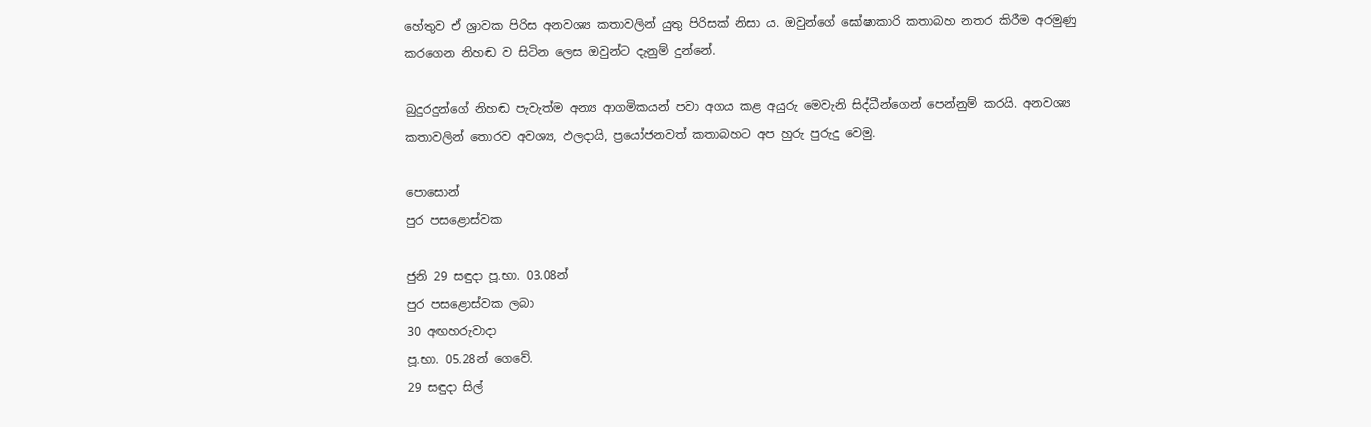හේතුව ඒ ශ්‍රාවක පිරිස අනවශ්‍ය කතාවලින් යුතු පිරිසක් නිසා ය. ඔවුන්ගේ ඝෝෂාකාරි කතාබහ නතර කිරීම අරමුණු කරගෙන නිහඬ ව සිටින ලෙස ඔවුන්ට දැනුම් දුන්නේ.

බුදුරදුන්ගේ නිහඬ පැවැත්ම අන්‍ය ආගමිකයන් පවා අගය කළ අයුරු මෙවැනි සිද්ධීන්ගෙන් පෙන්නුම් කරයි. අනවශ්‍ය කතාවලින් තොරව අවශ්‍ය, ඵලදායි, ප්‍රයෝජනවත් කතාබහට අප හුරු පුරුදු වෙමු.

පොසොන්
පුර පසළොස්වක

ජුනි 29 සඳුදා පූ.භා. 03.08න්
පුර පසළොස්වක ලබා
30 අඟහරුවාදා
පූ.භා. 05.28න් ගෙවේ.
29 සඳුදා සිල්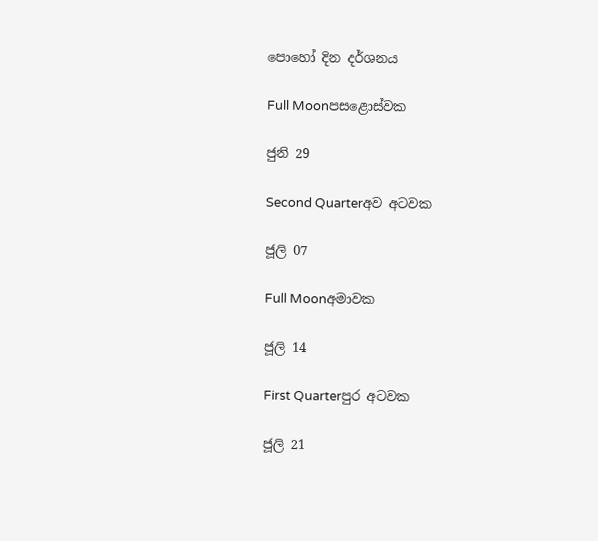පොහෝ දින දර්ශනය

Full Moonපසළොස්වක

ජුනි 29

Second Quarterඅව අටවක

ජූලි 07

Full Moonඅමාවක

ජූලි 14

First Quarterපුර අටවක

ජූලි 21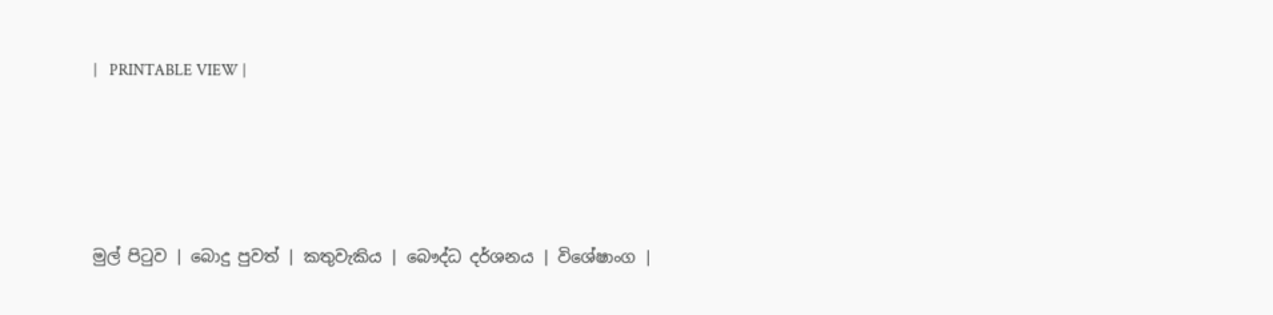|   PRINTABLE VIEW |




මුල් පිටුව | බොදු පුවත් | කතුවැකිය | බෞද්ධ දර්ශනය | විශේෂාංග |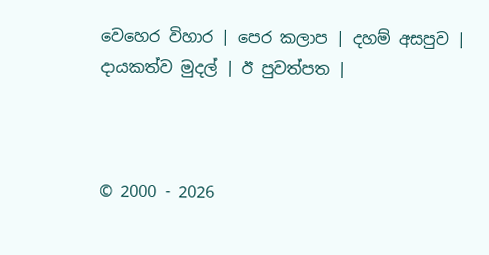වෙහෙර විහාර | පෙර කලාප | දහම් අසපුව | දායකත්ව මුදල් | ඊ පුවත්පත |



© 2000 - 2026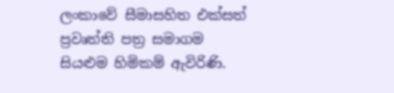ලංකාවේ සීමාසහිත එක්සත් ප්‍රවෘත්ති පත්‍ර සමාගම
සියළුම හිමිකම් ඇවිරිණි.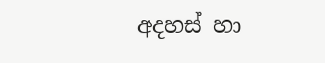අදහස් හා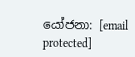යෝජනා: [email protected]